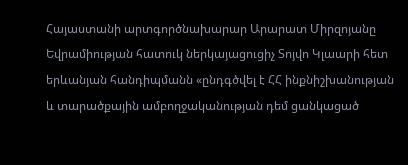Հայաստանի արտգործնախարար Արարատ Միրզոյանը Եվրամիության հատուկ ներկայացուցիչ Տոյվո Կլաարի հետ երևանյան հանդիպմանն «ընդգծվել է ՀՀ ինքնիշխանության և տարածքային ամբողջականության դեմ ցանկացած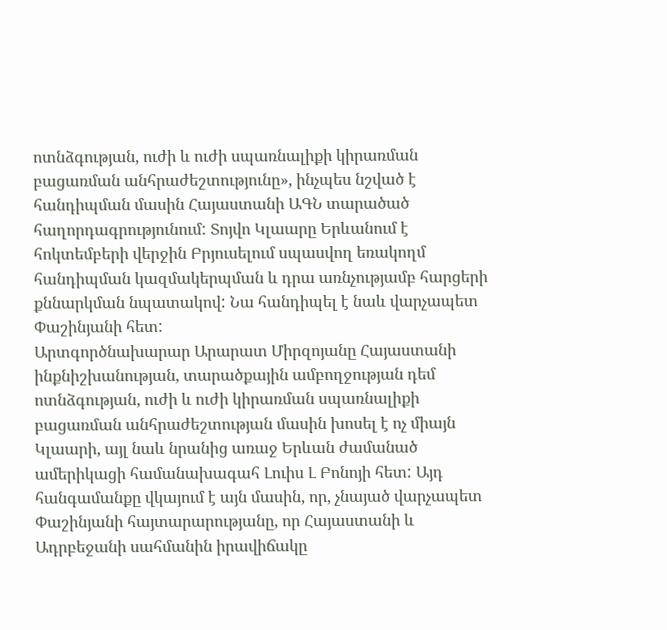ոտնձգության, ուժի և ուժի սպառնալիքի կիրառման բացառման անհրաժեշտությունը», ինչպես նշված է հանդիպման մասին Հայաստանի ԱԳՆ տարածած հաղորդագրությունում: Տոյվո Կլաարը Երևանում է հոկտեմբերի վերջին Բրյուսելում սպասվող եռակողմ հանդիպման կազմակերպման և դրա առնչությամբ հարցերի քննարկման նպատակով: Նա հանդիպել է նաև վարչապետ Փաշինյանի հետ:
Արտգործնախարար Արարատ Միրզոյանը Հայաստանի ինքնիշխանության, տարածքային ամբողջության դեմ ոտնձգության, ուժի և ուժի կիրառման սպառնալիքի բացառման անհրաժեշտության մասին խոսել է ոչ միայն Կլաարի, այլ նաև նրանից առաջ Երևան ժամանած ամերիկացի համանախագահ Լուիս Լ Բոնոյի հետ: Այդ հանգամանքը վկայում է այն մասին, որ, չնայած վարչապետ Փաշինյանի հայտարարությանը, որ Հայաստանի և Ադրբեջանի սահմանին իրավիճակը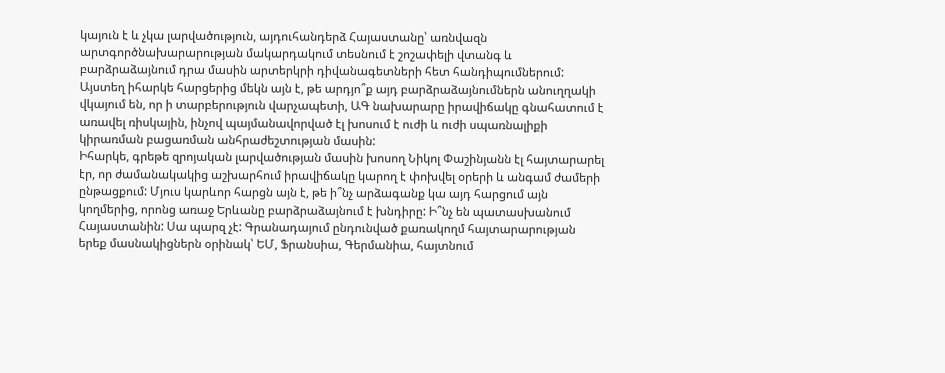կայուն է և չկա լարվածություն, այդուհանդերձ Հայաստանը՝ առնվազն արտգործնախարարության մակարդակում տեսնում է շոշափելի վտանգ և բարձրաձայնում դրա մասին արտերկրի դիվանագետների հետ հանդիպումներում: Այստեղ իհարկե հարցերից մեկն այն է, թե արդյո՞ք այդ բարձրաձայնումներն անուղղակի վկայում են, որ ի տարբերություն վարչապետի, ԱԳ նախարարը իրավիճակը գնահատում է առավել ռիսկային, ինչով պայմանավորված էլ խոսում է ուժի և ուժի սպառնալիքի կիրառման բացառման անհրաժեշտության մասին:
Իհարկե, գրեթե զրոյական լարվածության մասին խոսող Նիկոլ Փաշինյանն էլ հայտարարել էր, որ ժամանակակից աշխարհում իրավիճակը կարող է փոխվել օրերի և անգամ ժամերի ընթացքում: Մյուս կարևոր հարցն այն է, թե ի՞նչ արձագանք կա այդ հարցում այն կողմերից, որոնց առաջ Երևանը բարձրաձայնում է խնդիրը: Ի՞նչ են պատասխանում Հայաստանին: Սա պարզ չէ: Գրանադայում ընդունված քառակողմ հայտարարության երեք մասնակիցներն օրինակ՝ ԵՄ, Ֆրանսիա, Գերմանիա, հայտնում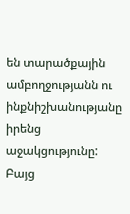են տարածքային ամբողջությանն ու ինքնիշխանությանը իրենց աջակցությունը: Բայց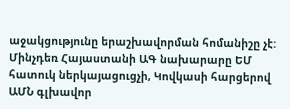աջակցությունը երաշխավորման հոմանիշը չէ: Մինչդեռ Հայաստանի ԱԳ նախարարը ԵՄ հատուկ ներկայացուցչի, Կովկասի հարցերով ԱՄՆ գլխավոր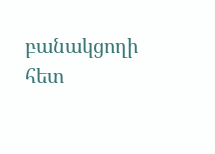բանակցողի հետ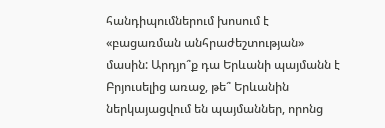հանդիպումներում խոսում է «բացառման անհրաժեշտության» մասին: Արդյո՞ք դա Երևանի պայմանն է Բրյուսելից առաջ, թե՞ Երևանին ներկայացվում են պայմաններ, որոնց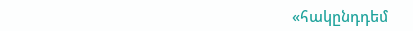«հակընդդեմ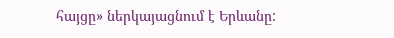հայցը» ներկայացնում է Երևանը: